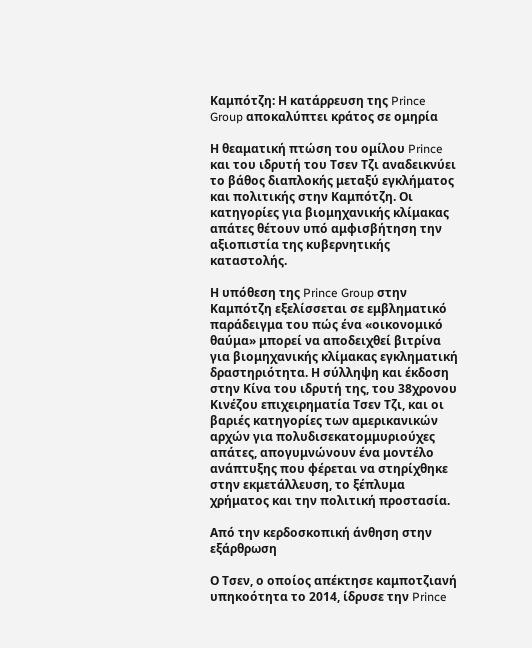Καμπότζη: Η κατάρρευση της Prince Group αποκαλύπτει κράτος σε ομηρία

Η θεαματική πτώση του ομίλου Prince και του ιδρυτή του Τσεν Τζι αναδεικνύει το βάθος διαπλοκής μεταξύ εγκλήματος και πολιτικής στην Καμπότζη. Οι κατηγορίες για βιομηχανικής κλίμακας απάτες θέτουν υπό αμφισβήτηση την αξιοπιστία της κυβερνητικής καταστολής.

Η υπόθεση της Prince Group στην Καμπότζη εξελίσσεται σε εμβληματικό παράδειγμα του πώς ένα «οικονομικό θαύμα» μπορεί να αποδειχθεί βιτρίνα για βιομηχανικής κλίμακας εγκληματική δραστηριότητα. Η σύλληψη και έκδοση στην Κίνα του ιδρυτή της, του 38χρονου Κινέζου επιχειρηματία Τσεν Τζι, και οι βαριές κατηγορίες των αμερικανικών αρχών για πολυδισεκατομμυριούχες απάτες, απογυμνώνουν ένα μοντέλο ανάπτυξης που φέρεται να στηρίχθηκε στην εκμετάλλευση, το ξέπλυμα χρήματος και την πολιτική προστασία.

Από την κερδοσκοπική άνθηση στην εξάρθρωση

Ο Τσεν, ο οποίος απέκτησε καμποτζιανή υπηκοότητα το 2014, ίδρυσε την Prince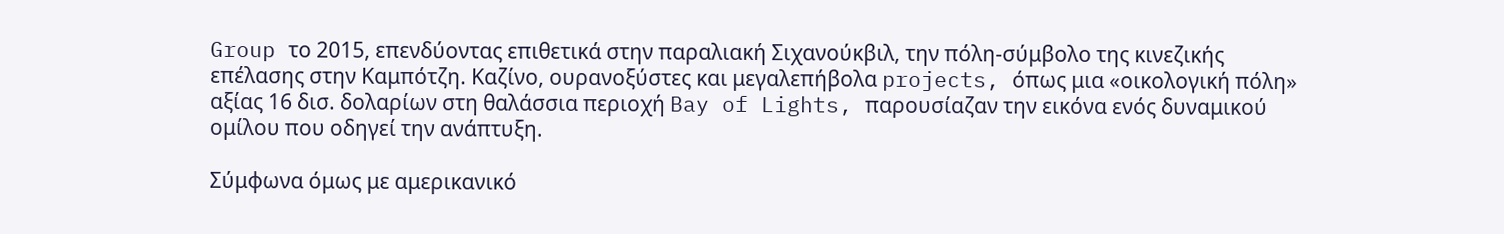Group το 2015, επενδύοντας επιθετικά στην παραλιακή Σιχανούκβιλ, την πόλη-σύμβολο της κινεζικής επέλασης στην Καμπότζη. Καζίνο, ουρανοξύστες και μεγαλεπήβολα projects, όπως μια «οικολογική πόλη» αξίας 16 δισ. δολαρίων στη θαλάσσια περιοχή Bay of Lights, παρουσίαζαν την εικόνα ενός δυναμικού ομίλου που οδηγεί την ανάπτυξη.

Σύμφωνα όμως με αμερικανικό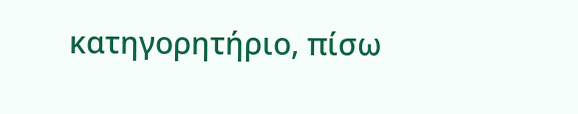κατηγορητήριο, πίσω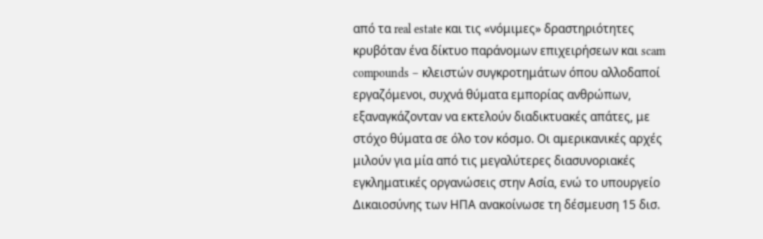από τα real estate και τις «νόμιμες» δραστηριότητες κρυβόταν ένα δίκτυο παράνομων επιχειρήσεων και scam compounds – κλειστών συγκροτημάτων όπου αλλοδαποί εργαζόμενοι, συχνά θύματα εμπορίας ανθρώπων, εξαναγκάζονταν να εκτελούν διαδικτυακές απάτες, με στόχο θύματα σε όλο τον κόσμο. Οι αμερικανικές αρχές μιλούν για μία από τις μεγαλύτερες διασυνοριακές εγκληματικές οργανώσεις στην Ασία, ενώ το υπουργείο Δικαιοσύνης των ΗΠΑ ανακοίνωσε τη δέσμευση 15 δισ.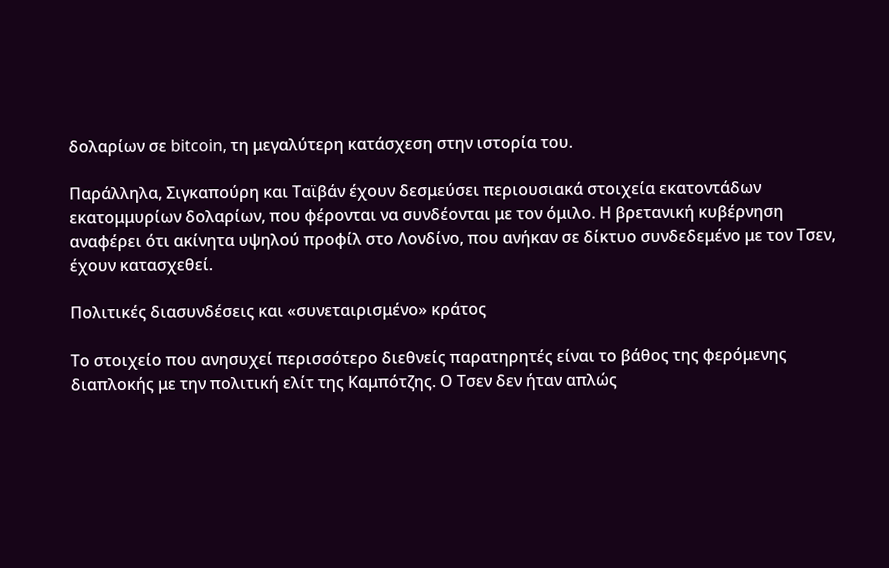δολαρίων σε bitcoin, τη μεγαλύτερη κατάσχεση στην ιστορία του.

Παράλληλα, Σιγκαπούρη και Ταϊβάν έχουν δεσμεύσει περιουσιακά στοιχεία εκατοντάδων εκατομμυρίων δολαρίων, που φέρονται να συνδέονται με τον όμιλο. Η βρετανική κυβέρνηση αναφέρει ότι ακίνητα υψηλού προφίλ στο Λονδίνο, που ανήκαν σε δίκτυο συνδεδεμένο με τον Τσεν, έχουν κατασχεθεί.

Πολιτικές διασυνδέσεις και «συνεταιρισμένο» κράτος

Το στοιχείο που ανησυχεί περισσότερο διεθνείς παρατηρητές είναι το βάθος της φερόμενης διαπλοκής με την πολιτική ελίτ της Καμπότζης. Ο Τσεν δεν ήταν απλώς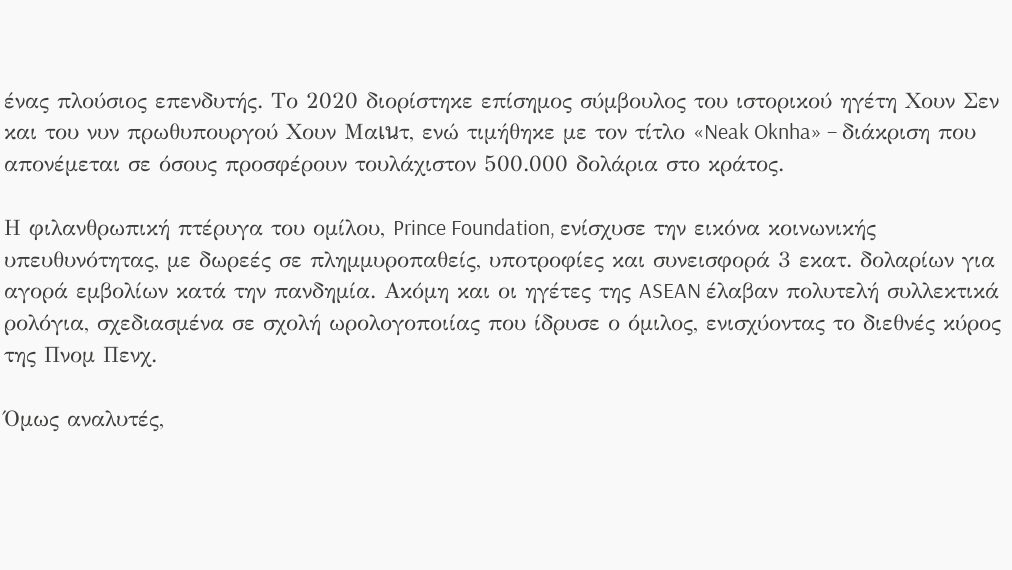ένας πλούσιος επενδυτής. Το 2020 διορίστηκε επίσημος σύμβουλος του ιστορικού ηγέτη Χουν Σεν και του νυν πρωθυπουργού Χουν Μαเนτ, ενώ τιμήθηκε με τον τίτλο «Neak Oknha» – διάκριση που απονέμεται σε όσους προσφέρουν τουλάχιστον 500.000 δολάρια στο κράτος.

Η φιλανθρωπική πτέρυγα του ομίλου, Prince Foundation, ενίσχυσε την εικόνα κοινωνικής υπευθυνότητας, με δωρεές σε πλημμυροπαθείς, υποτροφίες και συνεισφορά 3 εκατ. δολαρίων για αγορά εμβολίων κατά την πανδημία. Ακόμη και οι ηγέτες της ASEAN έλαβαν πολυτελή συλλεκτικά ρολόγια, σχεδιασμένα σε σχολή ωρολογοποιίας που ίδρυσε ο όμιλος, ενισχύοντας το διεθνές κύρος της Πνομ Πενχ.

Όμως αναλυτές,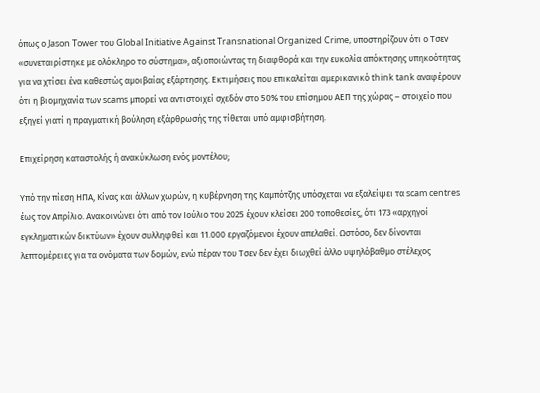όπως ο Jason Tower του Global Initiative Against Transnational Organized Crime, υποστηρίζουν ότι ο Τσεν «συνεταιρίστηκε με ολόκληρο το σύστημα», αξιοποιώντας τη διαφθορά και την ευκολία απόκτησης υπηκοότητας για να χτίσει ένα καθεστώς αμοιβαίας εξάρτησης. Εκτιμήσεις που επικαλείται αμερικανικό think tank αναφέρουν ότι η βιομηχανία των scams μπορεί να αντιστοιχεί σχεδόν στο 50% του επίσημου ΑΕΠ της χώρας – στοιχείο που εξηγεί γιατί η πραγματική βούληση εξάρθρωσής της τίθεται υπό αμφισβήτηση.

Επιχείρηση καταστολής ή ανακύκλωση ενός μοντέλου;

Υπό την πίεση ΗΠΑ, Κίνας και άλλων χωρών, η κυβέρνηση της Καμπότζης υπόσχεται να εξαλείψει τα scam centres έως τον Απρίλιο. Ανακοινώνει ότι από τον Ιούλιο του 2025 έχουν κλείσει 200 τοποθεσίες, ότι 173 «αρχηγοί εγκληματικών δικτύων» έχουν συλληφθεί και 11.000 εργαζόμενοι έχουν απελαθεί. Ωστόσο, δεν δίνονται λεπτομέρειες για τα ονόματα των δομών, ενώ πέραν του Τσεν δεν έχει διωχθεί άλλο υψηλόβαθμο στέλεχος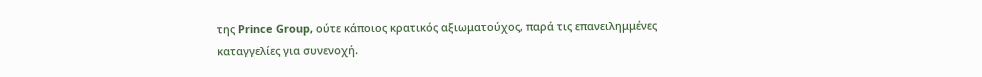της Prince Group, ούτε κάποιος κρατικός αξιωματούχος, παρά τις επανειλημμένες καταγγελίες για συνενοχή.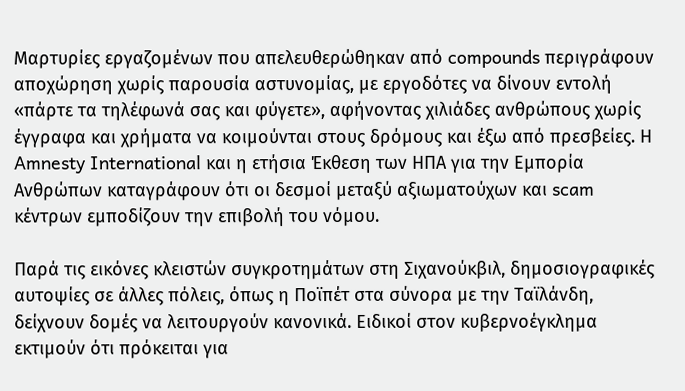Μαρτυρίες εργαζομένων που απελευθερώθηκαν από compounds περιγράφουν αποχώρηση χωρίς παρουσία αστυνομίας, με εργοδότες να δίνουν εντολή «πάρτε τα τηλέφωνά σας και φύγετε», αφήνοντας χιλιάδες ανθρώπους χωρίς έγγραφα και χρήματα να κοιμούνται στους δρόμους και έξω από πρεσβείες. Η Amnesty International και η ετήσια Έκθεση των ΗΠΑ για την Εμπορία Ανθρώπων καταγράφουν ότι οι δεσμοί μεταξύ αξιωματούχων και scam κέντρων εμποδίζουν την επιβολή του νόμου.

Παρά τις εικόνες κλειστών συγκροτημάτων στη Σιχανούκβιλ, δημοσιογραφικές αυτοψίες σε άλλες πόλεις, όπως η Ποϊπέτ στα σύνορα με την Ταϊλάνδη, δείχνουν δομές να λειτουργούν κανονικά. Ειδικοί στον κυβερνοέγκλημα εκτιμούν ότι πρόκειται για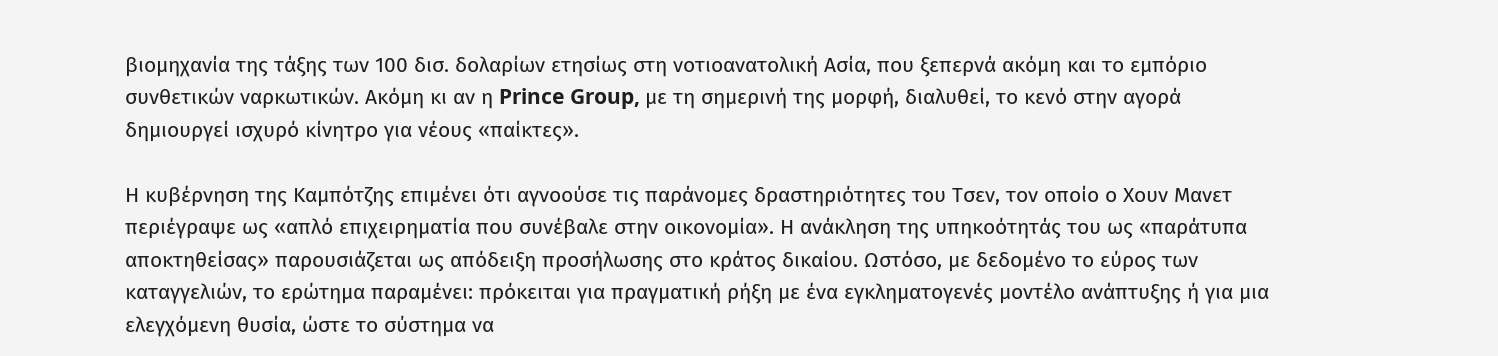βιομηχανία της τάξης των 100 δισ. δολαρίων ετησίως στη νοτιοανατολική Ασία, που ξεπερνά ακόμη και το εμπόριο συνθετικών ναρκωτικών. Ακόμη κι αν η Prince Group, με τη σημερινή της μορφή, διαλυθεί, το κενό στην αγορά δημιουργεί ισχυρό κίνητρο για νέους «παίκτες».

Η κυβέρνηση της Καμπότζης επιμένει ότι αγνοούσε τις παράνομες δραστηριότητες του Τσεν, τον οποίο ο Χουν Μανετ περιέγραψε ως «απλό επιχειρηματία που συνέβαλε στην οικονομία». Η ανάκληση της υπηκοότητάς του ως «παράτυπα αποκτηθείσας» παρουσιάζεται ως απόδειξη προσήλωσης στο κράτος δικαίου. Ωστόσο, με δεδομένο το εύρος των καταγγελιών, το ερώτημα παραμένει: πρόκειται για πραγματική ρήξη με ένα εγκληματογενές μοντέλο ανάπτυξης ή για μια ελεγχόμενη θυσία, ώστε το σύστημα να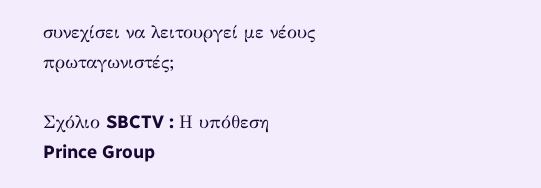συνεχίσει να λειτουργεί με νέους πρωταγωνιστές;

Σχόλιο SBCTV : Η υπόθεση Prince Group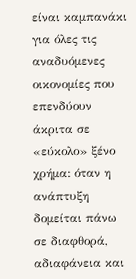είναι καμπανάκι για όλες τις αναδυόμενες οικονομίες που επενδύουν άκριτα σε «εύκολο» ξένο χρήμα: όταν η ανάπτυξη δομείται πάνω σε διαφθορά, αδιαφάνεια και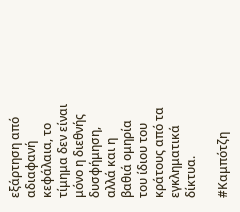εξάρτηση από αδιαφανή κεφάλαια, το τίμημα δεν είναι μόνο η διεθνής δυσφήμηση, αλλά και η βαθιά ομηρία του ίδιου του κράτους από τα εγκληματικά δίκτυα.

#Καμπότζη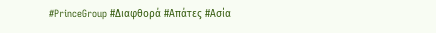#PrinceGroup #Διαφθορά #Απάτες #Ασία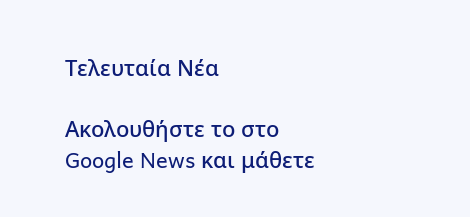Τελευταία Νέα

Ακολουθήστε το στο Google News και μάθετε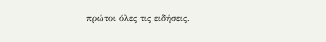πρώτοι όλες τις ειδήσεις.